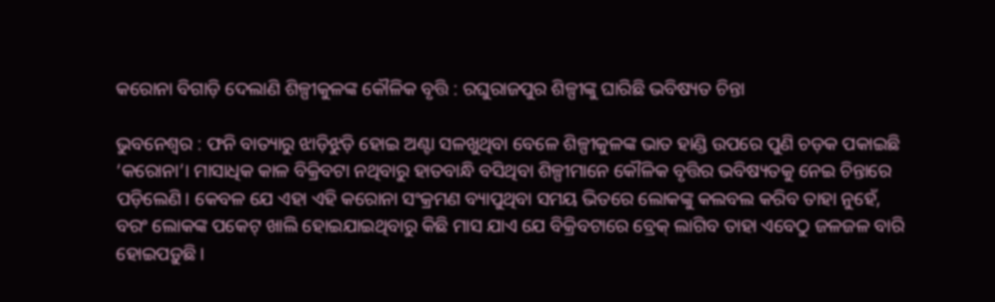କରୋନା ବିଗାଡ଼ି ଦେଲାଣି ଶିଳ୍ପୀକୁଳଙ୍କ କୌଳିକ ବୃତ୍ତି : ରଘୁରାଜପୁର ଶିଳ୍ପୀଙ୍କୁ ଘାରିଛି ଭବିଷ୍ୟତ ଚିନ୍ତା

ଭୁବନେଶ୍ବର : ଫନି ବାତ୍ୟାରୁ ଝାଡ଼ିଝୁଡ଼ି ହୋଇ ଅଣ୍ଟା ସଳଖୁଥିବା ବ‌େଳେ ଶିଳ୍ପୀକୁଳଙ୍କ ଭାତ ହାଣ୍ଡି ଉପରେ ପୁଣି ଚଡ଼କ ପକାଇଛି ‘କରୋନା’। ମାସାଧିକ କାଳ ବିକ୍ରିବଟା ନଥିବାରୁ ହାତବାନ୍ଧି ବସିଥିବା ଶିଳ୍ପୀମାନେ କୌଳିକ ବୃତ୍ତିର ଭବିଷ୍ୟତକୁ ନେଇ ଚିନ୍ତାରେ ପଡ଼ିଲେଣି। କେବଳ ଯେ ଏହା ଏହି କରୋନା ସଂକ୍ରମଣ ବ୍ୟାପୁଥିବା ସମୟ ଭିତରେ ଲୋକଙ୍କୁ କଲବଲ କରିବ ତାହା ନୁହେଁ, ବରଂ ଲୋକଙ୍କ ପକେଟ୍‌ ଖାଲି ହୋଇଯାଇଥିବାରୁ କିଛି ମାସ ଯାଏ ଯେ ବିକ୍ରିବଟାରେ ବ୍ରେକ୍‌ ଲାଗିବ ତାହା ଏବେଠୁ ଜଳଜଳ ବାରି ହୋଇପଡ଼ୁଛି।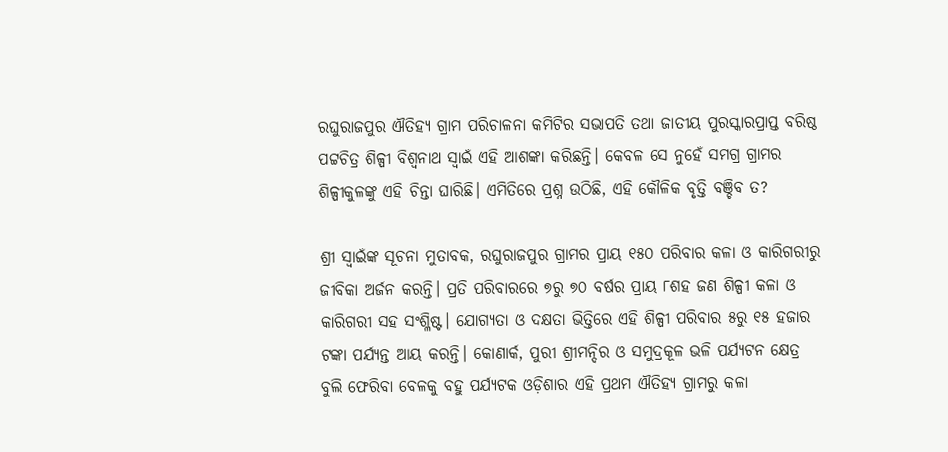ରଘୁରାଜପୁର ଐତିହ୍ୟ ଗ୍ରାମ ପରିଚାଳନା କମିଟିର ସଭାପତି ତଥା ଜାତୀୟ ପୁରସ୍କାରପ୍ରାପ୍ତ ବରିଷ୍ଠ ପଟ୍ଟଚିତ୍ର ଶିଳ୍ପୀ ବିଶ୍ବନାଥ ସ୍ବାଇଁ ଏହି ଆଶଙ୍କା କରିଛନ୍ତି। କେବଳ ସେ ନୁହେଁ ସମଗ୍ର ଗ୍ରାମର ଶିଳ୍ପୀକୁଳଙ୍କୁ ଏହି ଚିନ୍ତା ଘାରିଛି। ଏମିତିରେ ପ୍ରଶ୍ନ ଉଠିଛି, ଏହି କୌଳିକ ବୃତ୍ତି ବଞ୍ଚିବ ତ?

ଶ୍ରୀ ସ୍ବାଇଁଙ୍କ ସୂଚନା ମୁତାବକ, ରଘୁରାଜପୁର ଗ୍ରାମର ପ୍ରାୟ ୧୫୦ ପରିବାର କଳା ଓ କାରିଗରୀରୁ ଜୀବିକା ଅର୍ଜନ କରନ୍ତି। ପ୍ରତି ପରିବାରରେ ୭ରୁ ୭୦ ବର୍ଷର ପ୍ରାୟ ୮ଶହ ଜଣ ଶିଳ୍ପୀ କଳା ଓ କାରିଗରୀ ସହ ସଂଶ୍ଳିଷ୍ଟ। ଯୋଗ୍ୟତା ଓ ଦକ୍ଷତା ଭିତ୍ତିରେ ଏହି ଶିଳ୍ପୀ ପରିବାର ୫ରୁ ୧୫ ହଜାର ଟଙ୍କା ପର୍ଯ୍ୟନ୍ତ ଆ‌ୟ କରନ୍ତି। କୋଣାର୍କ, ପୁରୀ ଶ୍ରୀମନ୍ଦିର ଓ ସମୁଦ୍ରକୂଳ ଭଳି ପର୍ଯ୍ୟଟନ କ୍ଷେତ୍ର ବୁଲି ଫେରିବା ‌ବେଳକୁ ବହୁ ପର୍ଯ୍ୟଟକ ଓଡ଼ିଶାର ଏହି ପ୍ରଥମ ଐତିହ୍ୟ ଗ୍ରାମରୁ କଳା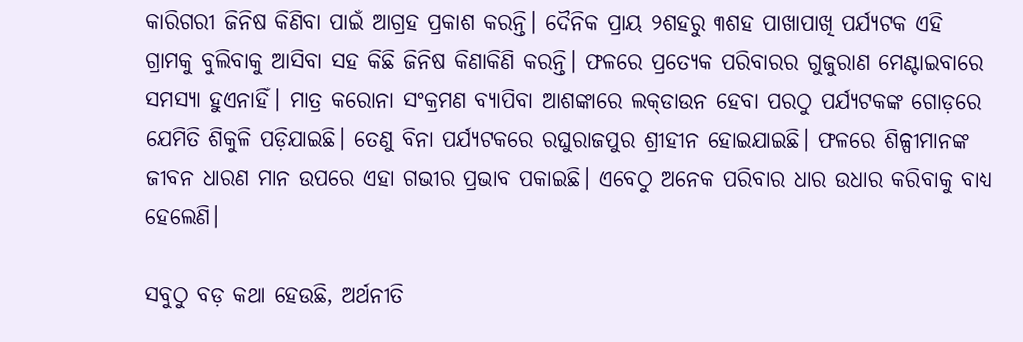କାରିଗରୀ ଜିନିଷ କିଣିବା ପାଇଁ ଆଗ୍ରହ ପ୍ରକାଶ କରନ୍ତି। ଦୈନିକ ପ୍ରାୟ ୨ଶହରୁ ୩ଶହ ପାଖାପାଖି ପର୍ଯ୍ୟଟକ ଏହି ଗ୍ରାମକୁ ବୁଲିବାକୁ ଆସିବା ସହ କିଛି ଜିନିଷ କିଣାକିଣି କରନ୍ତି। ଫଳରେ ପ୍ରତ୍ୟେକ ପରିବାରର ଗୁଜୁରାଣ ‌ମେଣ୍ଟାଇବାରେ ସମସ୍ୟା ହୁଏନାହିଁ। ମାତ୍ର କରୋନା ସଂକ୍ରମଣ ବ୍ୟାପିବା ଆଶଙ୍କାରେ ଲକ୍‌ଡାଉନ ହେବା ପରଠୁ ପର୍ଯ୍ୟଟକଙ୍କ ଗୋଡ଼ରେ ଯେମିତି ଶିକୁଳି ପଡ଼ିଯାଇଛି। ତେଣୁ ବିନା ପର୍ଯ୍ୟଟକରେ ରଘୁରାଜପୁର ଶ୍ରୀହୀନ ହୋଇଯାଇଛି। ଫଳରେ ଶିଳ୍ପୀମାନଙ୍କ ଜୀବନ ଧାରଣ ମାନ ଉପରେ ଏହା ଗଭୀର ପ୍ରଭାବ ପକାଇଛି। ଏବେଠୁ ଅନେକ ପରିବାର ଧାର ଉଧାର କରିବାକୁ ବାଧ୍ୟ ହେଲେଣି।

ସବୁଠୁ ବଡ଼ କଥା ହେଉଛି, ଅର୍ଥନୀତି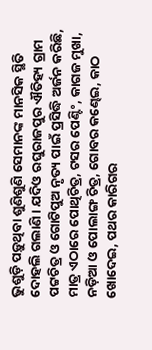ଭୁଶୁଡ଼ି ପଡ଼ୁଥିବା ଶୁଣିଶୁଣି ସେମାନଙ୍କ ମାନସିକ ସ୍ଥିତି ଦୋହଲି ଗଲାଣି। ଯଦିଓ ରଘୁରାଜପୁର ଐତିହ୍ୟ ଗ୍ରାମ ପଟ୍ଟଚିତ୍ର ଓ ଗୋଟିପୁଅ ନୃତ୍ୟ ପାଇଁ ପ୍ରସିଦ୍ଧି ଅର୍ଜନ କରିଛି, ମାତ୍ର ଏଠାରେ ପୋଥିଚିତ୍ର, ଟସର ପେଣ୍ଟିଂ, କାଗଜ ମୁଖା, ନଡ଼ିଆ ଓ ପୋଲାଙ୍ଗ ଚିତ୍ର, ଗୋବର କଣ୍ଢେଇ, କାଠ ଖୋଦେଇ, ପଥର କାରିଗର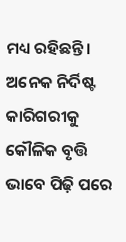ମଧ୍ୟ ରହିଛନ୍ତି। ଅନେକ ନିର୍ଦିଷ୍ଟ କାରିଗରୀକୁ କୌଳିକ ବୃତ୍ତି ଭାବେ ପିଢ଼ି ପରେ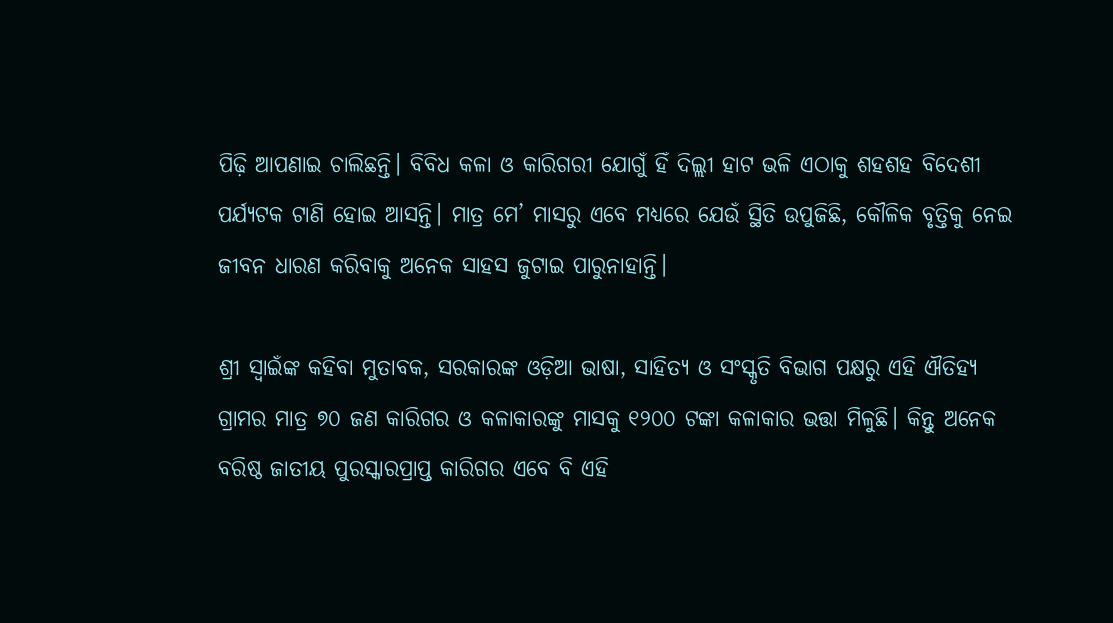ପିଢ଼ି ଆପଣାଇ ଚାଲିଛନ୍ତି। ବିବିଧ କଳା ଓ କାରିଗରୀ ଯୋଗୁଁ ହିଁ ଦିଲ୍ଲୀ ହାଟ ଭଳି ‌ଏଠାକୁ ଶହଶହ ବିଦେଶୀ ପର୍ଯ୍ୟଟକ ଟାଣି ହୋଇ ଆସନ୍ତି। ମାତ୍ର ମେ’ ମାସରୁ ଏବେ ମଧ୍ୟରେ ଯେଉଁ ସ୍ଥିତି ଉପୁଜିଛି, କୌଳିକ ବୃତ୍ତିକୁ ନେଇ ଜୀବନ ଧାରଣ କରିବାକୁ ଅନେକ ସାହସ ଜୁଟାଇ ପାରୁନାହାନ୍ତି।

ଶ୍ରୀ ସ୍ବାଇଁଙ୍କ କହିବା ମୁତାବକ, ସରକାରଙ୍କ ଓଡ଼ିଆ ଭାଷା, ସାହିତ୍ୟ ଓ ସଂସ୍କୃତି ବିଭାଗ ପକ୍ଷରୁ ଏହି ଐତିହ୍ୟ ଗ୍ରାମର ମାତ୍ର ୭୦ ଜଣ କାରିଗର ଓ କଳାକାରଙ୍କୁ ମାସକୁ ୧୨୦୦ ଟଙ୍କା କଳାକାର ଭତ୍ତା ମିଳୁଛି। କିନ୍ତୁ ଅନେକ ବରିଷ୍ଠ ଜାତୀୟ ପୁରସ୍କାରପ୍ରାପ୍ତ କାରିଗର ଏବେ ବି ଏହି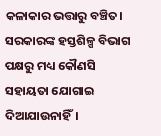କଳାକାର ଭତ୍ତାରୁ ବଞ୍ଚିତ। ସରକାରଙ୍କ ହସ୍ତଶିଳ୍ପ ବିଭାଗ ପକ୍ଷରୁ ମଧ୍ୟ କୌଣସି ସହାୟତା ଯୋଗାଇ ଦିଆଯାଉନାହିଁ।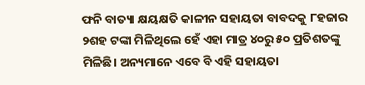ଫନି ବାତ୍ୟା କ୍ଷୟକ୍ଷତି କାଳୀନ ସହାୟତା ବାବଦକୁ ୮ହଜାର ୨ଶହ ଟଙ୍କା ମିଳିଥିଲେ ହେଁ ଏହା ମାତ୍ର ୪୦ରୁ ୫୦ ପ୍ରତିଶତଙ୍କୁ ମିଳିଛି। ଅନ୍ୟମାନେ ଏବେ ବି ଏହି ସହାୟତା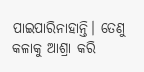ପାଇପାରିନାହାନ୍ତି। ତେଣୁ କଳାକୁ ଆଶ୍ରା କରି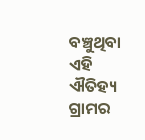ବଞ୍ଚୁଥିବା ଏହି ଐତିହ୍ୟ ଗ୍ରାମର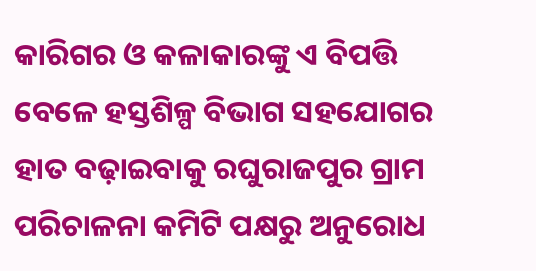କାରିଗର ଓ କଳାକାରଙ୍କୁ ଏ ବିପତ୍ତି ବେଳେ ହସ୍ତଶିଳ୍ପ ବିଭାଗ ସହଯୋଗର ହାତ ବଢ଼ାଇବାକୁ ରଘୁରାଜପୁର ଗ୍ରାମ ପରିଚାଳନା କମିଟି ପକ୍ଷରୁ ଅନୁରୋଧ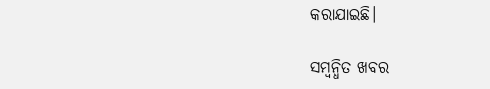କରାଯାଇଛି।

ସମ୍ବନ୍ଧିତ ଖବର